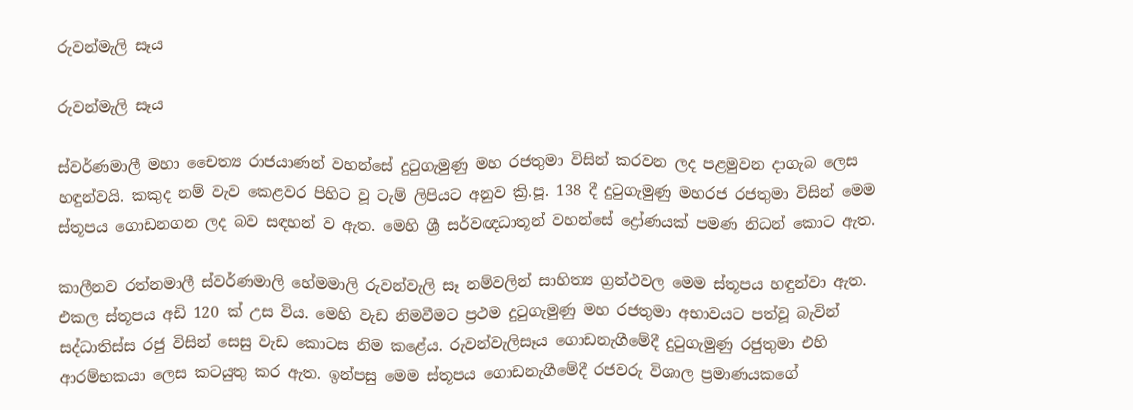රුවන්මැලි සෑය

රුවන්මැලි සෑය

ස්වර්ණමාලී මහා චෛත්‍ය රාජයාණන් වහන්සේ දුටුගැමුණු මහ රජතුමා විසින් කරවන ලද පළමුවන දාගැබ ලෙස හඳුන්වයි. කකුද නම් වැව කෙළවර පිහිට වූ ටැම් ලිපියට අනුව ක්‍රි.පූ. 138 දී දුටුගැමුණු මහරජ රජතුමා විසින් මෙම ස්තූපය ගොඩනගන ලද බව සඳහන් ව ඇත. මෙහි ශ්‍රී සර්වඥධාතූන් වහන්සේ ද්‍රෝණයක් පමණ නිධන් කොට ඇත.

කාලීනව රත්නමාලී ස්වර්ණමාලි හේමමාලි රුවන්වැලි සෑ නම්වලින් සාහිත්‍ය ග්‍රන්ථවල මෙම ස්තූපය හඳුන්වා ඇත. එකල ස්තූපය අඩි 120 ක් උස විය. මෙහි වැඩ නිමවීමට ප්‍රථම දුටුගැමුණු මහ රජතුමා අභාවයට පත්වූ බැවින් සද්ධාතිස්ස රජු විසින් සෙසු වැඩ කොටස නිම කළේය. රුවන්වැලිසෑය ගොඩනැගීමේදී දුටුගැමුණු රජුතුමා එහි ආරම්භකයා ලෙස කටයුතු කර ඇත. ඉන්පසු මෙම ස්තූපය ගොඩනැගීමේදී රජවරු විශාල ප්‍රමාණයකගේ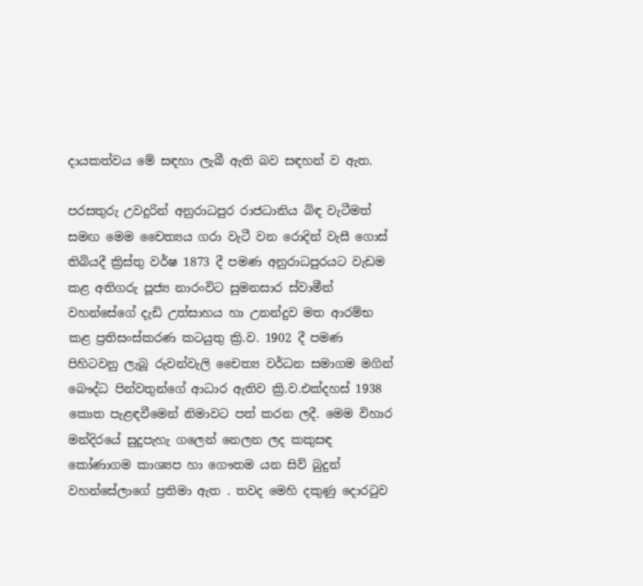දායකත්වය මේ සඳහා ලැබී ඇති බව සඳහන් ව ඇත.

පරසතුරු උවදුරින් අනුරාධපුර රාජධානිය බිඳ වැටීමත් සමඟ මෙම චෛත්‍යය ගරා වැටී වන රොදින් වැසී ගොස් තිබියදී ක්‍රිස්තු වර්ෂ 1873 දී පමණ අනුරාධපුරයට වැඩම කළ අතිගරු පූජ්‍ය නාරංවිට සුමනසාර ස්වාමීන් වහන්සේගේ දැඩි උත්සාහය හා උනන්දුව මත ආරම්භ කළ ප්‍රතිසංස්කරණ කටයුතු ක්‍රි.ව. 1902 දී පමණ පිහිටවනු ලැබූ රුවන්වැලි චෛත්‍ය වර්ධන සමාගම මගින් බෞද්ධ පින්වතුන්ගේ ආධාර ඇතිව ක්‍රි.ව.එක්දහස් 1938 කොත පැළඳවීමෙන් නිමාවට පත් කරන ලදී. මෙම විහාර මන්දිරයේ සුදුපැහැ ගලෙන් නෙලන ලද කකුසඳ කෝණාගම කාශ්‍යප හා ගෞතම යන සිව් බුදුන් වහන්සේලාගේ ප්‍රතිමා ඇත . තවද මෙහි දකුණු දොරටුව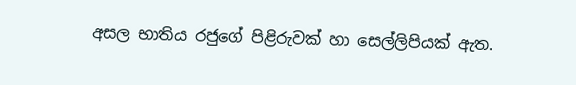අසල භාතිය රජුගේ පිළිරුවක් හා සෙල්ලිපියක් ඇත.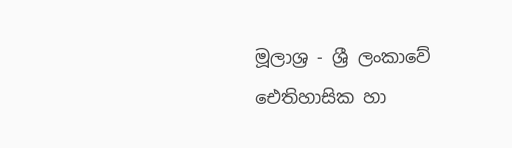මූලාශ්‍ර - ශ්‍රී ලංකාවේ ඓතිහාසික හා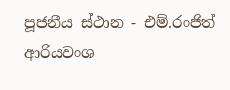පූජනීය ස්ථාන - එම්.රංජිත් ආරියවංශ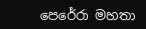පෙරේරා මහතා